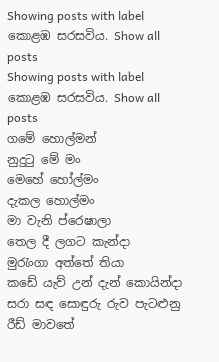Showing posts with label කොළඹ සරසවිය. Show all posts
Showing posts with label කොළඹ සරසවිය. Show all posts
ගමේ හොල්මන්
නුදුටු මේ මං
මෙහේ හෝල්මං
දැකල හොල්මං
මා වැනි ප්රෙෂාලා
තෙල දී ලගට කැන්දා
මුරැංගා අත්තේ තියා
කඩේ යැව් උන් දැන් කොයින්දා
සරා සඳ සොඳුරු රුව පැටළුනු රීඩ් මාව‍තේ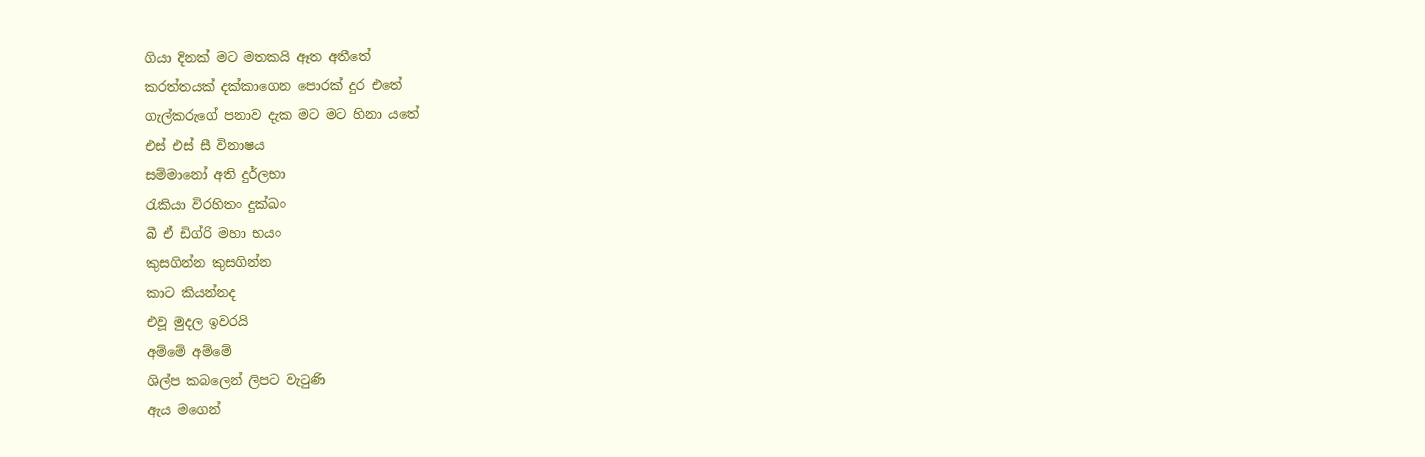ගියා දිනක් මට මතකයි ඈත අතීතේ
කරත්තයක් දක්කාගෙන පොරක් දුර එතේ
ගැල්කරුගේ පනාව දැක මට මට හිනා යතේ
එස් එස් සී විනාෂය
සම්මානෝ අති දුර්ලභා
රැකියා විරහිතං දුක්ඛං
බී ඒ ඩිග්රි මහා භයං
කුසගින්න කුසගින්න
කාට කියන්නද
එවූ මුදල ඉවරයි
අම්මේ අම්මේ
ශිල්ප කබලෙන් ලිපට වැටුණි
ඇය මගෙන්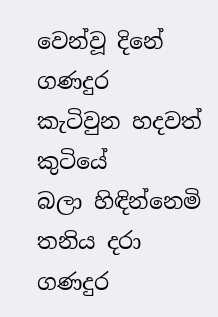වෙන්වූ දිනේ
ගණදුර කැටිවුන හදවත් කුටියේ
බලා හිඳින්නෙමි තනිය දරා
ගණදුර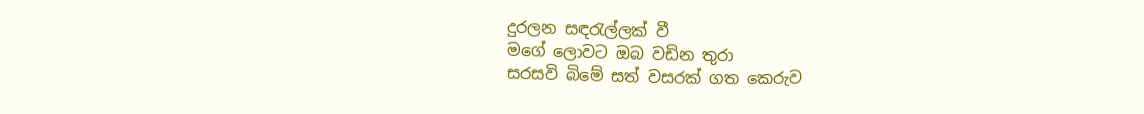දුරලන සඳරැල්ලක් වී
මගේ ලොවට ඔබ වඩින තුරා
සරසවි බිමේ සත් වසරක් ගත කෙරුව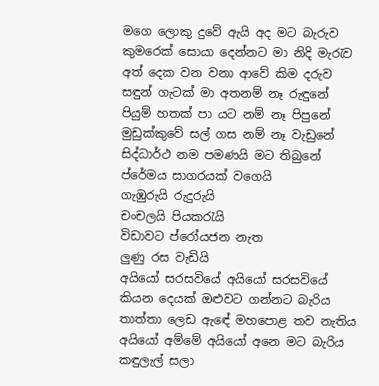මගෙ ලොකු දුවේ ඇයි අද මට බැරුව
කුමරෙක් සොයා දෙන්නට මා නිදි මැරැව
අත් දෙක වන වනා ආවේ කිම දරුව
සඳුන් ගැටක් මා අතනම් නෑ රුඳුනේ
පියුම් හතක් පා යට නම් නෑ පිපුනේ
මුඩුක්කුවේ සල් ගස නම් නෑ වැඩුනේ
සිද්ධාර්ථ නම පමණයි මට තිබුනේ
ප්රේමය සාගරයක් වගෙයි
ගැඹුරුයි රුදුරුයි
චංචලයි පියකරැයි
විඩාවට ප්රෝයජන නැත
ලුණු රස වැඩියි
අයියෝ සරසවියේ අයියෝ සරසවියේ
කියන දෙයක් ඔළුවට ගන්නට බැරිය
තාත්තා ලෙඩ ඇ‍ඳේ මහපොළ තව නැතිය
අයියෝ අම්මේ අයියෝ අනෙ මට බැරිය
කඳුලැල් සලා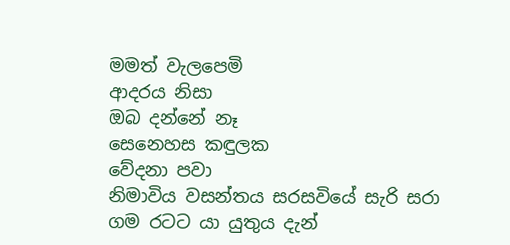මමත් වැලපෙමි
ආදරය නිසා
ඔබ දන්නේ නෑ
සෙනෙහස කඳුලක
වේදනා පවා
නිමාවිය වසන්තය සරසවියේ සැරි සරා
ගම රටට යා යුතුය දැන්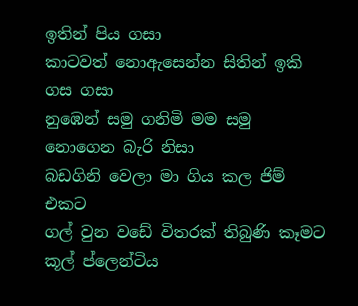ඉතින් පිය ගසා
කාටවත් නොඇසෙන්න සිතින් ඉකි ගස ගසා
නුඹෙන් සමු ගනිමි මම සමු නොගෙන බැරි නිසා
බඩගිනි වෙලා මා ගිය කල ජිම් එකට
ගල් වුන වඩේ විතරක් තිබුණි කෑමට
කූල් ප්ලෙන්ටිය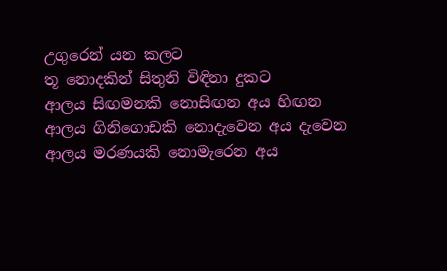උගුරෙන් යන කලට
තූ නොදකින් සිතුනි විඳිනා දුකට
ආලය සිඟමනකි නොසිඟන අය හිඟන
ආලය ගිනිගොඩකි නොදැවෙන අය දැවෙන
ආලය මරණයකි නොමැරෙන අය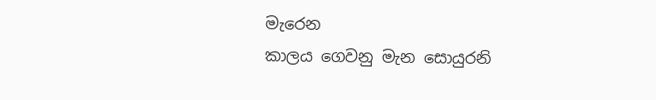මැරෙන
කාලය ගෙවනු මැන සොයුරනි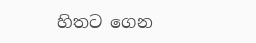හිතට ගෙන